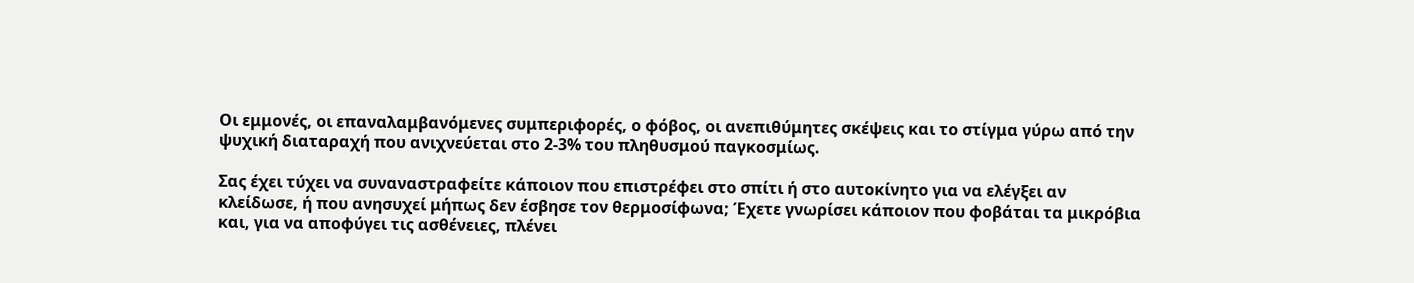Οι εμμονές, οι επαναλαμβανόμενες συμπεριφορές, ο φόβος, οι ανεπιθύμητες σκέψεις και το στίγμα γύρω από την ψυχική διαταραχή που ανιχνεύεται στο 2-3% του πληθυσμού παγκοσμίως.

Σας έχει τύχει να συναναστραφείτε κάποιον που επιστρέφει στο σπίτι ή στο αυτοκίνητο για να ελέγξει αν κλείδωσε, ή που ανησυχεί μήπως δεν έσβησε τον θερμοσίφωνα; Έχετε γνωρίσει κάποιον που φοβάται τα μικρόβια και, για να αποφύγει τις ασθένειες, πλένει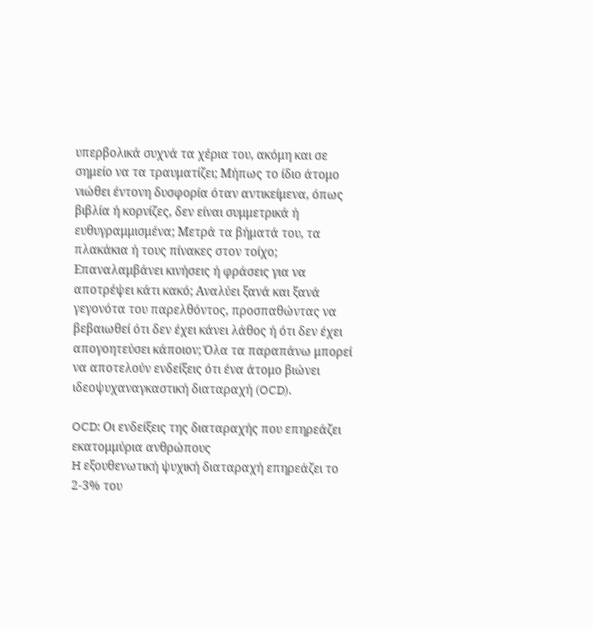υπερβολικά συχνά τα χέρια του, ακόμη και σε σημείο να τα τραυματίζει; Μήπως το ίδιο άτομο νιώθει έντονη δυσφορία όταν αντικείμενα, όπως βιβλία ή κορνίζες, δεν είναι συμμετρικά ή ευθυγραμμισμένα; Μετρά τα βήματά του, τα πλακάκια ή τους πίνακες στον τοίχο; Επαναλαμβάνει κινήσεις ή φράσεις για να αποτρέψει κάτι κακό; Αναλύει ξανά και ξανά γεγονότα του παρελθόντος, προσπαθώντας να βεβαιωθεί ότι δεν έχει κάνει λάθος ή ότι δεν έχει απογοητεύσει κάποιον; Όλα τα παραπάνω μπορεί να αποτελούν ενδείξεις ότι ένα άτομο βιώνει ιδεοψυχαναγκαστική διαταραχή (OCD).

OCD: Οι ενδείξεις της διαταραχής που επηρεάζει εκατομμύρια ανθρώπους
H εξουθενωτική ψυχική διαταραχή επηρεάζει το 2-3% του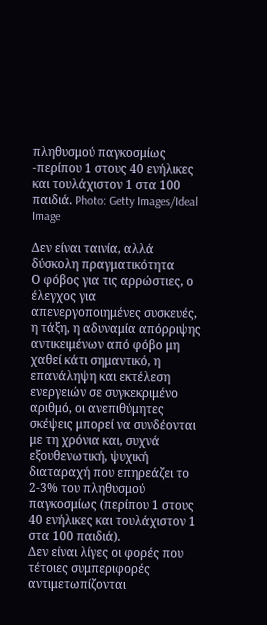πληθυσμού παγκοσμίως -περίπου 1 στους 40 ενήλικες και τουλάχιστον 1 στα 100 παιδιά. Photo: Getty Images/Ideal Image

Δεν είναι ταινία, αλλά δύσκολη πραγματικότητα
Ο φόβος για τις αρρώστιες, ο έλεγχος για απενεργοποιημένες συσκευές, η τάξη, η αδυναμία απόρριψης αντικειμένων από φόβο μη χαθεί κάτι σημαντικό, η επανάληψη και εκτέλεση ενεργειών σε συγκεκριμένο αριθμό, οι ανεπιθύμητες σκέψεις μπορεί να συνδέονται με τη χρόνια και, συχνά εξουθενωτική, ψυχική διαταραχή που επηρεάζει το 2-3% του πληθυσμού παγκοσμίως (περίπου 1 στους 40 ενήλικες και τουλάχιστον 1 στα 100 παιδιά).
Δεν είναι λίγες οι φορές που τέτοιες συμπεριφορές αντιμετωπίζονται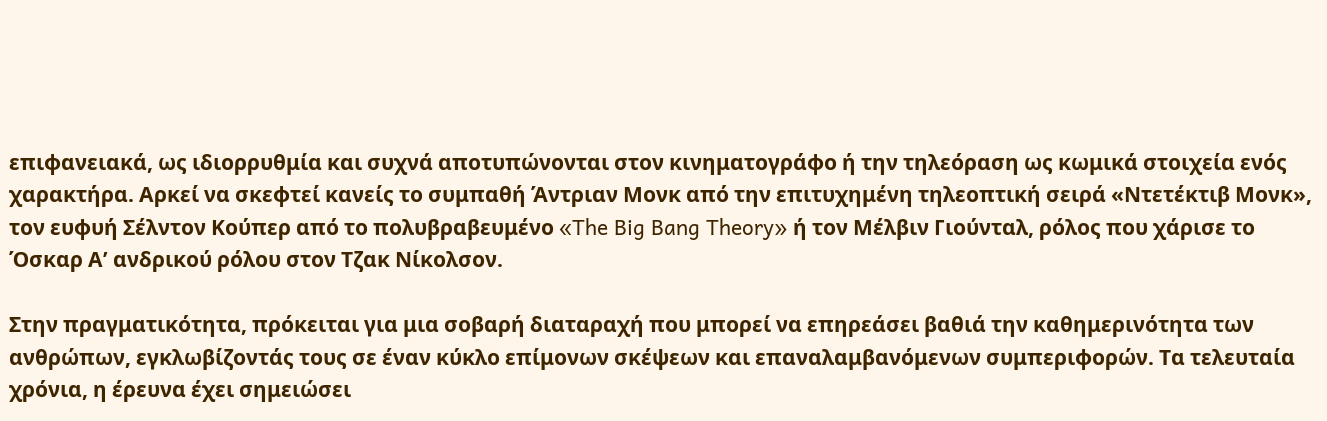επιφανειακά, ως ιδιορρυθμία και συχνά αποτυπώνονται στον κινηματογράφο ή την τηλεόραση ως κωμικά στοιχεία ενός χαρακτήρα. Αρκεί να σκεφτεί κανείς το συμπαθή Άντριαν Μονκ από την επιτυχημένη τηλεοπτική σειρά «Ντετέκτιβ Μονκ», τον ευφυή Σέλντον Κούπερ από το πολυβραβευμένο «The Big Bang Theory» ή τον Μέλβιν Γιούνταλ, ρόλος που χάρισε το Όσκαρ Α’ ανδρικού ρόλου στον Τζακ Νίκολσον.

Στην πραγματικότητα, πρόκειται για μια σοβαρή διαταραχή που μπορεί να επηρεάσει βαθιά την καθημερινότητα των ανθρώπων, εγκλωβίζοντάς τους σε έναν κύκλο επίμονων σκέψεων και επαναλαμβανόμενων συμπεριφορών. Τα τελευταία χρόνια, η έρευνα έχει σημειώσει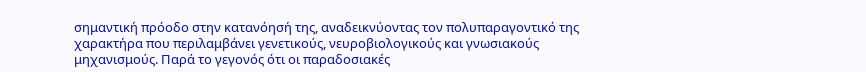σημαντική πρόοδο στην κατανόησή της, αναδεικνύοντας τον πολυπαραγοντικό της χαρακτήρα που περιλαμβάνει γενετικούς, νευροβιολογικούς και γνωσιακούς μηχανισμούς. Παρά το γεγονός ότι οι παραδοσιακές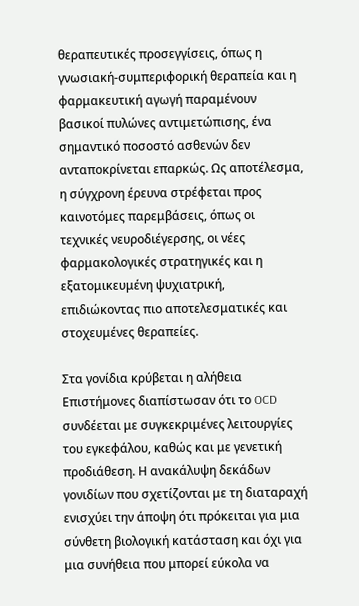θεραπευτικές προσεγγίσεις, όπως η γνωσιακή-συμπεριφορική θεραπεία και η φαρμακευτική αγωγή παραμένουν βασικοί πυλώνες αντιμετώπισης, ένα σημαντικό ποσοστό ασθενών δεν ανταποκρίνεται επαρκώς. Ως αποτέλεσμα, η σύγχρονη έρευνα στρέφεται προς καινοτόμες παρεμβάσεις, όπως οι τεχνικές νευροδιέγερσης, οι νέες φαρμακολογικές στρατηγικές και η εξατομικευμένη ψυχιατρική, επιδιώκοντας πιο αποτελεσματικές και στοχευμένες θεραπείες.

Στα γονίδια κρύβεται η αλήθεια
Επιστήμονες διαπίστωσαν ότι το OCD συνδέεται με συγκεκριμένες λειτουργίες του εγκεφάλου, καθώς και με γενετική προδιάθεση. Η ανακάλυψη δεκάδων γονιδίων που σχετίζονται με τη διαταραχή ενισχύει την άποψη ότι πρόκειται για μια σύνθετη βιολογική κατάσταση και όχι για μια συνήθεια που μπορεί εύκολα να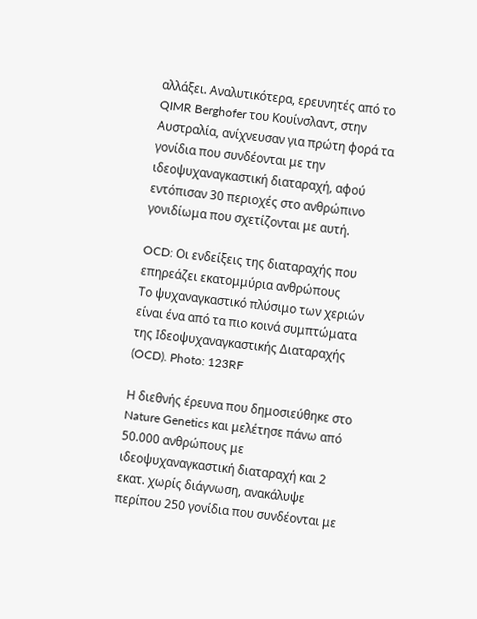αλλάξει. Αναλυτικότερα, ερευνητές από το QIMR Berghofer του Κουίνσλαντ, στην Αυστραλία, ανίχνευσαν για πρώτη φορά τα γονίδια που συνδέονται με την ιδεοψυχαναγκαστική διαταραχή, αφού εντόπισαν 30 περιοχές στο ανθρώπινο γονιδίωμα που σχετίζονται με αυτή.

OCD: Οι ενδείξεις της διαταραχής που επηρεάζει εκατομμύρια ανθρώπους
Το ψυχαναγκαστικό πλύσιμο των χεριών είναι ένα από τα πιο κοινά συμπτώματα της Ιδεοψυχαναγκαστικής Διαταραχής (OCD). Photo: 123RF

Η διεθνής έρευνα που δημοσιεύθηκε στο Nature Genetics και μελέτησε πάνω από 50.000 ανθρώπους με ιδεοψυχαναγκαστική διαταραχή και 2 εκατ. χωρίς διάγνωση, ανακάλυψε περίπου 250 γονίδια που συνδέονται με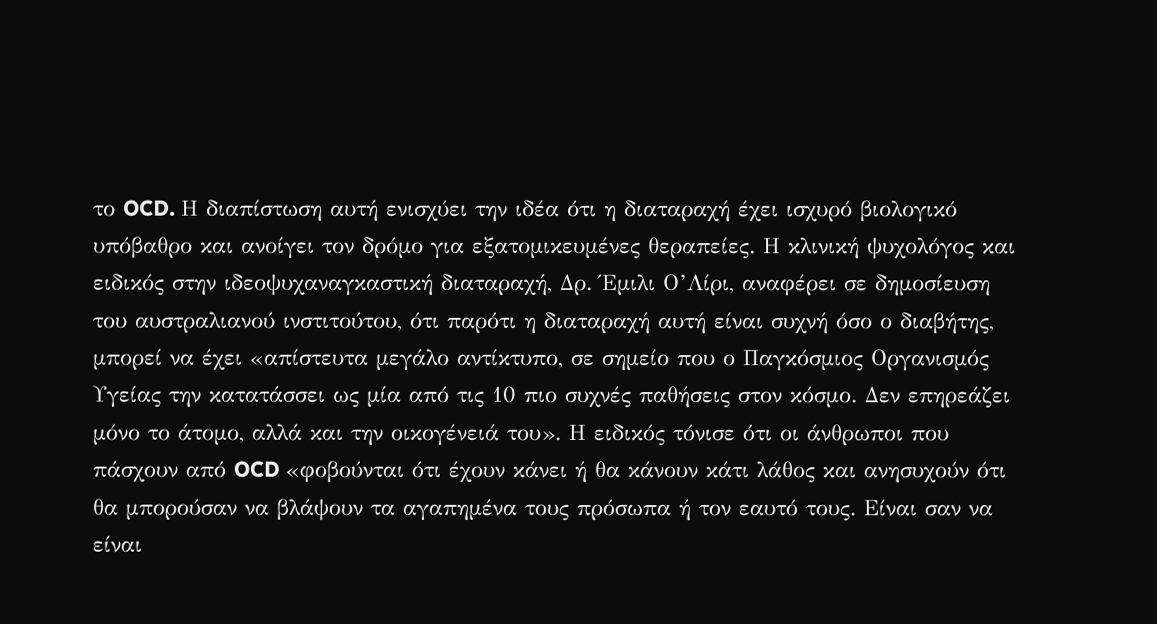το OCD. Η διαπίστωση αυτή ενισχύει την ιδέα ότι η διαταραχή έχει ισχυρό βιολογικό υπόβαθρο και ανοίγει τον δρόμο για εξατομικευμένες θεραπείες. Η κλινική ψυχολόγος και ειδικός στην ιδεοψυχαναγκαστική διαταραχή, Δρ. Έμιλι Ο’Λίρι, αναφέρει σε δημοσίευση του αυστραλιανού ινστιτούτου, ότι παρότι η διαταραχή αυτή είναι συχνή όσο ο διαβήτης, μπορεί να έχει «απίστευτα μεγάλο αντίκτυπο, σε σημείο που ο Παγκόσμιος Οργανισμός Υγείας την κατατάσσει ως μία από τις 10 πιο συχνές παθήσεις στον κόσμο. Δεν επηρεάζει μόνο το άτομο, αλλά και την οικογένειά του». Η ειδικός τόνισε ότι οι άνθρωποι που πάσχουν από OCD «φοβούνται ότι έχουν κάνει ή θα κάνουν κάτι λάθος και ανησυχούν ότι θα μπορούσαν να βλάψουν τα αγαπημένα τους πρόσωπα ή τον εαυτό τους. Είναι σαν να είναι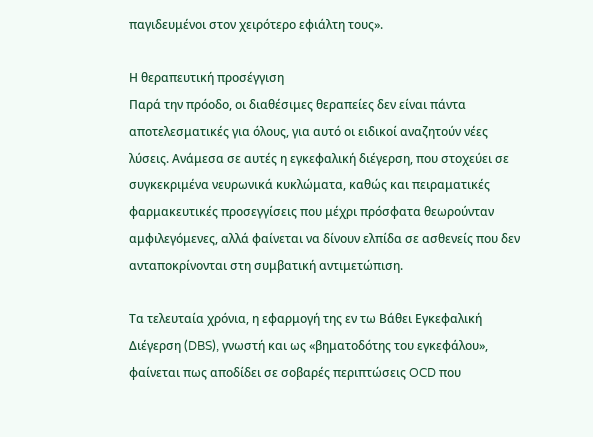παγιδευμένοι στον χειρότερο εφιάλτη τους».

Η θεραπευτική προσέγγιση
Παρά την πρόοδο, οι διαθέσιμες θεραπείες δεν είναι πάντα αποτελεσματικές για όλους, για αυτό οι ειδικοί αναζητούν νέες λύσεις. Ανάμεσα σε αυτές η εγκεφαλική διέγερση, που στοχεύει σε συγκεκριμένα νευρωνικά κυκλώματα, καθώς και πειραματικές φαρμακευτικές προσεγγίσεις που μέχρι πρόσφατα θεωρούνταν αμφιλεγόμενες, αλλά φαίνεται να δίνουν ελπίδα σε ασθενείς που δεν ανταποκρίνονται στη συμβατική αντιμετώπιση.

Τα τελευταία χρόνια, η εφαρμογή της εν τω Βάθει Εγκεφαλική Διέγερση (DBS), γνωστή και ως «βηματοδότης του εγκεφάλου», φαίνεται πως αποδίδει σε σοβαρές περιπτώσεις OCD που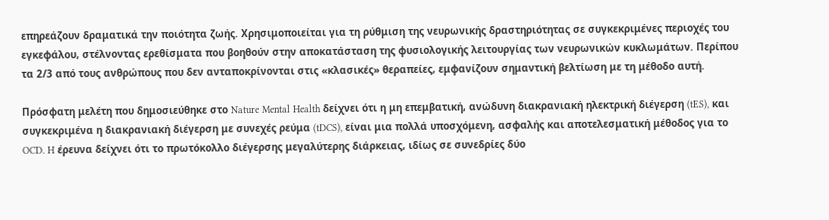επηρεάζουν δραματικά την ποιότητα ζωής. Χρησιμοποιείται για τη ρύθμιση της νευρωνικής δραστηριότητας σε συγκεκριμένες περιοχές του εγκεφάλου, στέλνοντας ερεθίσματα που βοηθούν στην αποκατάσταση της φυσιολογικής λειτουργίας των νευρωνικών κυκλωμάτων. Περίπου τα 2/3 από τους ανθρώπους που δεν ανταποκρίνονται στις «κλασικές» θεραπείες, εμφανίζουν σημαντική βελτίωση με τη μέθοδο αυτή.

Πρόσφατη μελέτη που δημοσιεύθηκε στο Nature Mental Health δείχνει ότι η μη επεμβατική, ανώδυνη διακρανιακή ηλεκτρική διέγερση (tES), και συγκεκριμένα η διακρανιακή διέγερση με συνεχές ρεύμα (tDCS), είναι μια πολλά υποσχόμενη, ασφαλής και αποτελεσματική μέθοδος για το OCD. H έρευνα δείχνει ότι το πρωτόκολλο διέγερσης μεγαλύτερης διάρκειας, ιδίως σε συνεδρίες δύο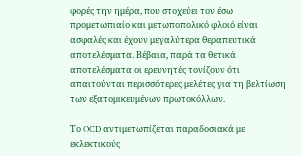φορές την ημέρα, που στοχεύει τον έσω προμετωπιαίο και μετωποπολικό φλοιό είναι ασφαλές και έχουν μεγαλύτερα θεραπευτικά αποτελέσματα. Βέβαια, παρά τα θετικά αποτελέσματα οι ερευνητές τονίζουν ότι απαιτούνται περισσότερες μελέτες για τη βελτίωση των εξατομικευμένων πρωτοκόλλων.

Το OCD αντιμετωπίζεται παραδοσιακά με εκλεκτικούς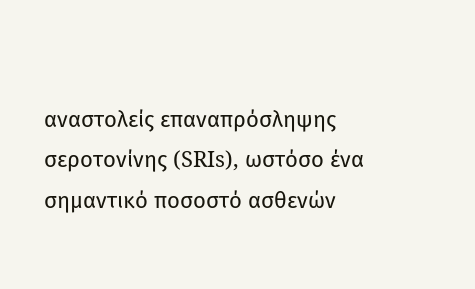αναστολείς επαναπρόσληψης σεροτονίνης (SRIs), ωστόσο ένα σημαντικό ποσοστό ασθενών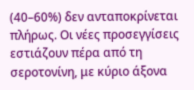(40–60%) δεν ανταποκρίνεται πλήρως. Οι νέες προσεγγίσεις εστιάζουν πέρα από τη σεροτονίνη, με κύριο άξονα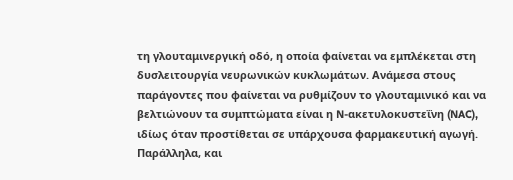τη γλουταμινεργική οδό, η οποία φαίνεται να εμπλέκεται στη δυσλειτουργία νευρωνικών κυκλωμάτων. Ανάμεσα στους παράγοντες που φαίνεται να ρυθμίζουν το γλουταμινικό και να βελτιώνουν τα συμπτώματα είναι η N-ακετυλοκυστεΐνη (NAC), ιδίως όταν προστίθεται σε υπάρχουσα φαρμακευτική αγωγή. Παράλληλα, και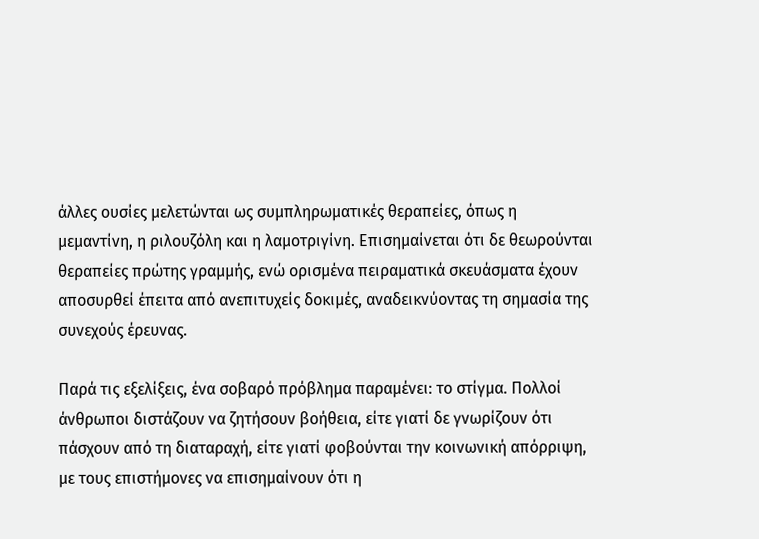άλλες ουσίες μελετώνται ως συμπληρωματικές θεραπείες, όπως η μεμαντίνη, η ριλουζόλη και η λαμοτριγίνη. Επισημαίνεται ότι δε θεωρούνται θεραπείες πρώτης γραμμής, ενώ ορισμένα πειραματικά σκευάσματα έχουν αποσυρθεί έπειτα από ανεπιτυχείς δοκιμές, αναδεικνύοντας τη σημασία της συνεχούς έρευνας.

Παρά τις εξελίξεις, ένα σοβαρό πρόβλημα παραμένει: το στίγμα. Πολλοί άνθρωποι διστάζουν να ζητήσουν βοήθεια, είτε γιατί δε γνωρίζουν ότι πάσχουν από τη διαταραχή, είτε γιατί φοβούνται την κοινωνική απόρριψη, με τους επιστήμονες να επισημαίνουν ότι η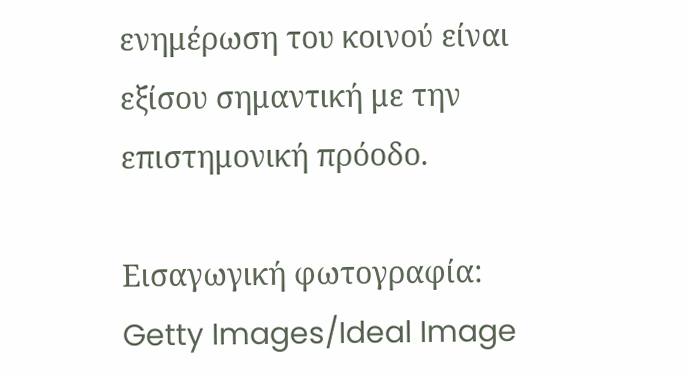ενημέρωση του κοινού είναι εξίσου σημαντική με την επιστημονική πρόοδο.

Eισαγωγική φωτογραφία: Getty Images/Ideal Image